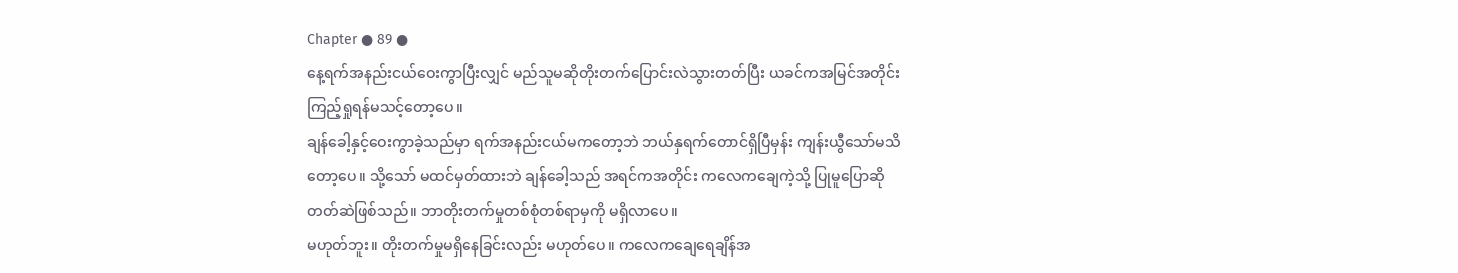Chapter ● 89 ●
နေ့ရက်အနည်းငယ်ဝေးကွာပြီးလျှင် မည်သူမဆိုတိုးတက်ပြောင်းလဲသွားတတ်ပြီး ယခင်ကအမြင်အတိုင်း ကြည့်ရှုရန်မသင့်တော့ပေ။
ချန်ခေါ့နှင့်ဝေးကွာခဲ့သည်မှာ ရက်အနည်းငယ်မကတော့ဘဲ ဘယ်နှရက်တောင်ရှိပြီမှန်း ကျန်းယွီသော်မသိတော့ပေ။ သို့သော် မထင်မှတ်ထားဘဲ ချန်ခေါ့သည် အရင်ကအတိုင်း ကလေကချေကဲ့သို့ ပြုမူပြောဆိုတတ်ဆဲဖြစ်သည်။ ဘာတိုးတက်မှုတစ်စုံတစ်ရာမှကို မရှိလာပေ။
မဟုတ်ဘူး။ တိုးတက်မှုမရှိနေခြင်းလည်း မဟုတ်ပေ။ ကလေကချေရေချိန်အ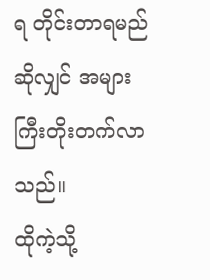ရ တိုင်းတာရမည်ဆိုလျှင် အများကြီးတိုးတက်လာသည်။
ထိုကဲ့သို့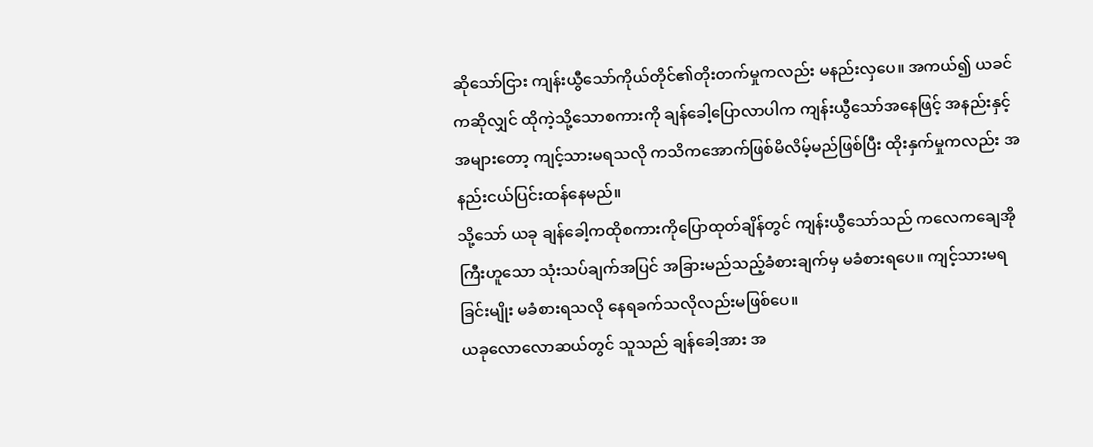ဆိုသော်ငြား ကျန်းယွီသော်ကိုယ်တိုင်၏တိုးတက်မှုကလည်း မနည်းလှပေ။ အကယ်၍ ယခင်ကဆိုလျှင် ထိုကဲ့သို့သောစကားကို ချန်ခေါ့ပြောလာပါက ကျန်းယွီသော်အနေဖြင့် အနည်းနှင့်အများတော့ ကျင့်သားမရသလို ကသိကအောက်ဖြစ်မိလိမ့်မည်ဖြစ်ပြီး ထိုးနှက်မှုကလည်း အနည်းငယ်ပြင်းထန်နေမည်။
သို့သော် ယခု ချန်ခေါ့ကထိုစကားကိုပြောထုတ်ချိန်တွင် ကျန်းယွီသော်သည် ကလေကချေအိုကြီးဟူသော သုံးသပ်ချက်အပြင် အခြားမည်သည့်ခံစားချက်မှ မခံစားရပေ။ ကျင့်သားမရခြင်းမျိုး မခံစားရသလို နေရခက်သလိုလည်းမဖြစ်ပေ။
ယခုလောလောဆယ်တွင် သူသည် ချန်ခေါ့အား အ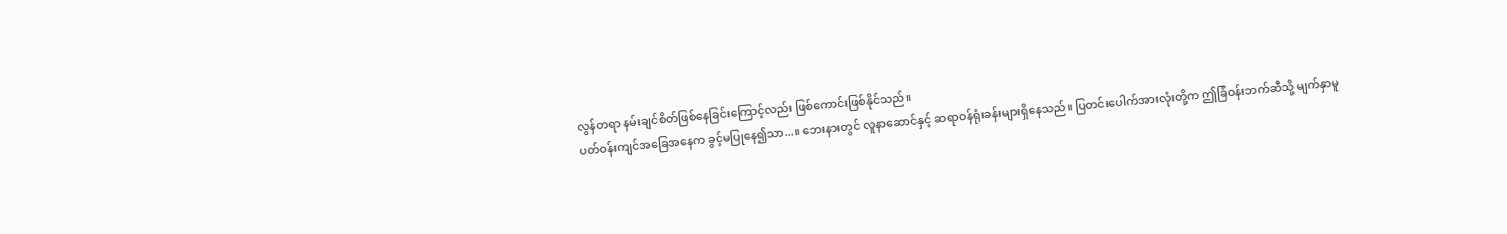လွန်တရာ နမ်းချင်စိတ်ဖြစ်နေခြင်းကြောင့်လည်း ဖြစ်ကောင်းဖြစ်နိုင်သည်။
ပတ်ဝန်းကျင်အခြေအနေက ခွင့်မပြုနေ၍သာ...။ ဘေးနားတွင် လူနာဆောင်နှင့် ဆရာဝန်ရုံးခန်းများရှိနေသည်။ ပြတင်းပေါက်အားလုံးတို့က ဤခြံဝန်းဘက်ဆီသို့ မျက်နှာမူ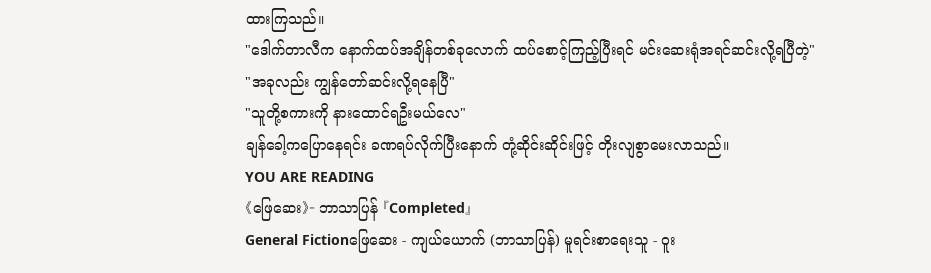ထားကြသည်။
"ဒေါက်တာလီက နောက်ထပ်အချိန်တစ်ခုလောက် ထပ်စောင့်ကြည့်ပြီးရင် မင်းဆေးရုံအရင်ဆင်းလို့ရပြီတဲ့"
"အခုလည်း ကျွန်တော်ဆင်းလို့ရနေပြီ"
"သူတို့စကားကို နားထောင်ရဦးမယ်လေ"
ချန်ခေါ့ကပြောနေရင်း ခဏရပ်လိုက်ပြီးနောက် တုံ့ဆိုင်းဆိုင်းဖြင့် တိုးလျစွာမေးလာသည်။
YOU ARE READING
《ဖြေဆေး》- ဘာသာပြန် 『Completed』
General Fictionဖြေဆေး - ကျယ်ယောက် (ဘာသာပြန်) မူရင်းစာရေးသူ - ဝူး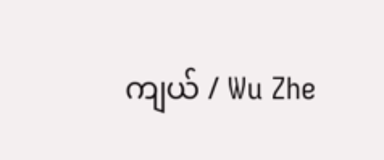ကျယ် / Wu Zhe